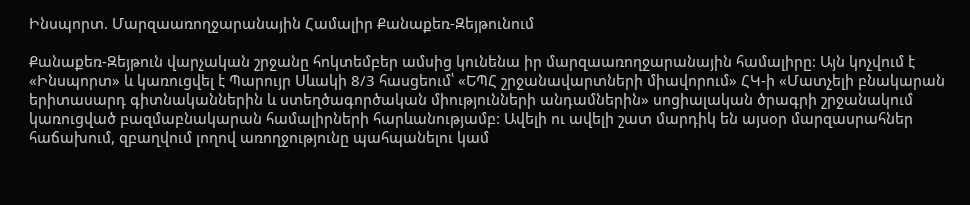Ինսպորտ. Մարզաառողջարանային Համալիր Քանաքեռ-Զեյթունում

Քանաքեռ-Զեյթուն վարչական շրջանը հոկտեմբեր ամսից կունենա իր մարզաառողջարանային համալիրը: Այն կոչվում է «Ինսպորտ» և կառուցվել է Պարույր Սևակի 8/3 հասցեում՝ «ԵՊՀ շրջանավարտների միավորում» ՀԿ-ի «Մատչելի բնակարան երիտասարդ գիտնականներին և ստեղծագործական միությունների անդամներին» սոցիալական ծրագրի շրջանակում կառուցված բազմաբնակարան համալիրների հարևանությամբ: Ավելի ու ավելի շատ մարդիկ են այսօր մարզասրահներ հաճախում, զբաղվում լողով առողջությունը պահպանելու կամ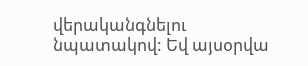վերականգնելու նպատակով: Եվ այսօրվա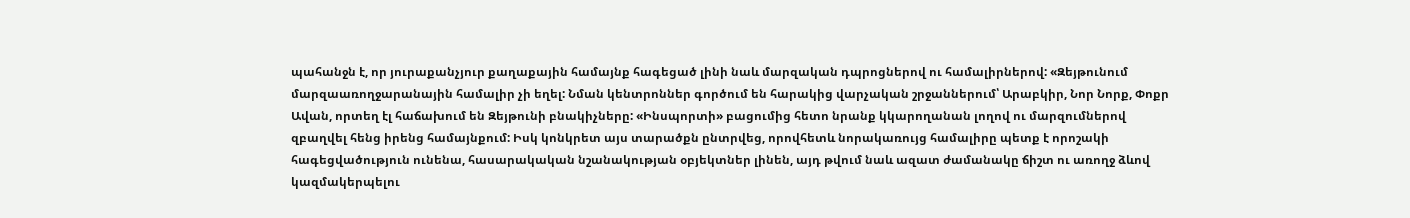պահանջն է, որ յուրաքանչյուր քաղաքային համայնք հագեցած լինի նաև մարզական դպրոցներով ու համալիրներով: «Զեյթունում մարզաառողջարանային համալիր չի եղել: Նման կենտրոններ գործում են հարակից վարչական շրջաններում՝ Արաբկիր, Նոր Նորք, Փոքր Ավան, որտեղ էլ հաճախում են Զեյթունի բնակիչները: «Ինսպորտի» բացումից հետո նրանք կկարողանան լողով ու մարզումներով զբաղվել հենց իրենց համայնքում: Իսկ կոնկրետ այս տարածքն ընտրվեց, որովհետև նորակառույց համալիրը պետք է որոշակի հագեցվածություն ունենա, հասարակական նշանակության օբյեկտներ լինեն, այդ թվում նաև ազատ ժամանակը ճիշտ ու առողջ ձևով կազմակերպելու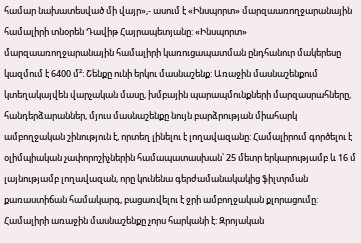համար նախատեսված մի վայր»,- ասում է «Ինսպորտ» մարզաառողջարանային համալիրի տնօրեն Դավիթ Հայրապետյանը: «Ինսպորտ» մարզաառողջարանային համալիրի կառուցապատման ընդհանուր մակերեսը կազմում է 6400 մ²: Շենքը ունի երկու մասնաշենք: Առաջին մասնաշենքում կտեղակայվեն վարչական մասը, խմբային պարապմունքների մարզասրահները, հանդերձարաններ, մյուս մասնաշենքը նույն բարձրության միահարկ ամբողջական շինություն է, որտեղ լինելու է լողավազանը: Համալիրում գործելու է օլիմպիական չափորոշիչներին համապատասխան՝ 25 մետր երկարությամբ և 16 մ լայնությամբ լողավազան, որը կունենա գերժամանակակից ֆիլտրման քառաստիճան համակարգ, բացառվելու է ջրի ամբողջական քլորացումը: Համալիրի առաջին մասնաշենքը չորս հարկանի է: Զրոյական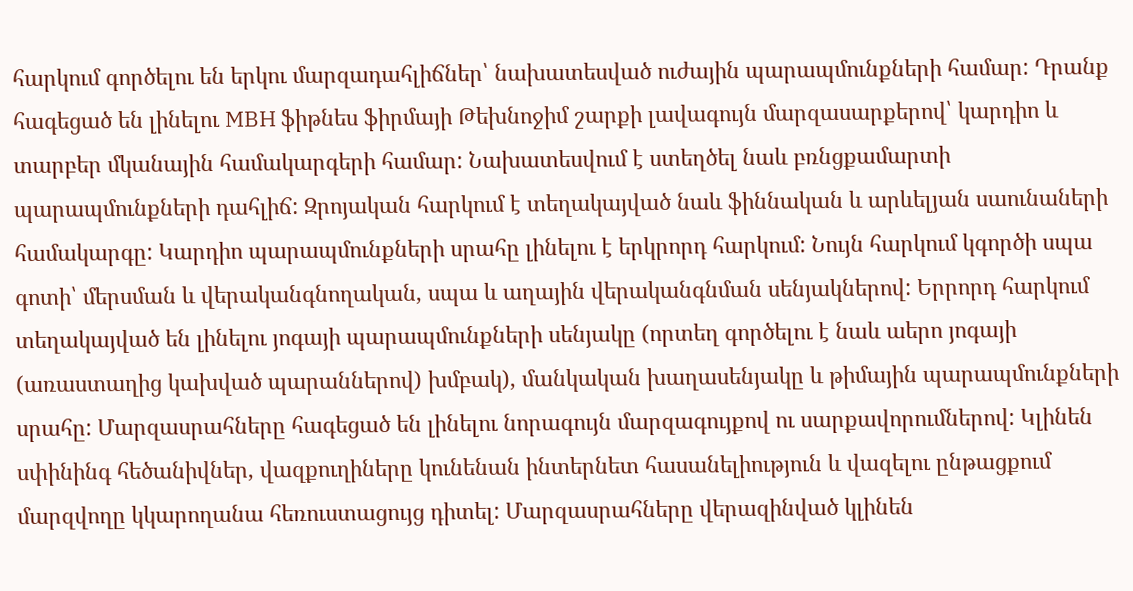հարկում գործելու են երկու մարզադահլիճներ՝ նախատեսված ուժային պարապմունքների համար: Դրանք հագեցած են լինելու MBH ֆիթնես ֆիրմայի Թեխնոջիմ շարքի լավագույն մարզասարքերով՝ կարդիո և տարբեր մկանային համակարգերի համար: Նախատեսվում է ստեղծել նաև բռնցքամարտի պարապմունքների դահլիճ: Զրոյական հարկում է տեղակայված նաև ֆիննական և արևելյան սաունաների համակարգը: Կարդիո պարապմունքների սրահը լինելու է երկրորդ հարկում: Նույն հարկում կգործի սպա գոտի՝ մերսման և վերականգնողական, սպա և աղային վերականգնման սենյակներով: Երրորդ հարկում տեղակայված են լինելու յոգայի պարապմունքների սենյակը (որտեղ գործելու է նաև աերո յոգայի (առաստաղից կախված պարաններով) խմբակ), մանկական խաղասենյակը և թիմային պարապմունքների սրահը: Մարզասրահները հագեցած են լինելու նորագույն մարզագույքով ու սարքավորումներով: Կլինեն սփինինգ հեծանիվներ, վազքուղիները կունենան ինտերնետ հասանելիություն և վազելու ընթացքում մարզվողը կկարողանա հեռուստացույց դիտել: Մարզասրահները վերազինված կլինեն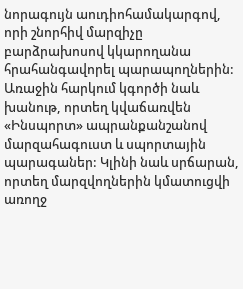նորագույն աուդիոհամակարգով, որի շնորհիվ մարզիչը բարձրախոսով կկարողանա հրահանգավորել պարապողներին: Առաջին հարկում կգործի նաև խանութ, որտեղ կվաճառվեն «Ինսպորտ» ապրանքանշանով մարզահագուստ և սպորտային պարագաներ: Կլինի նաև սրճարան, որտեղ մարզվողներին կմատուցվի առողջ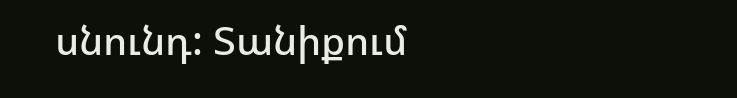սնունդ: Տանիքում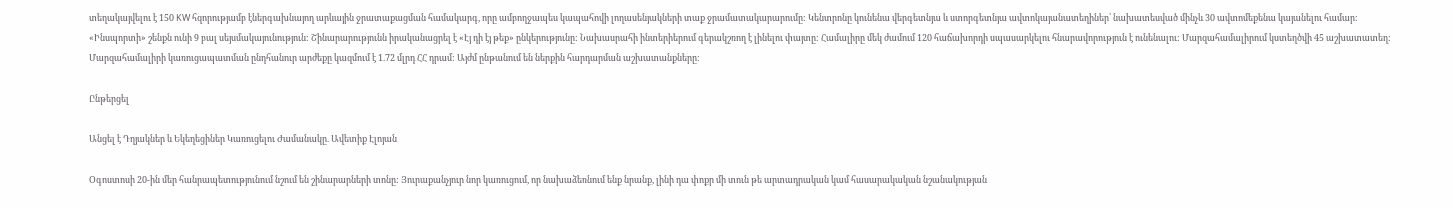տեղակայվելու է 150 KW հզորությամբ էներգախնայող արևային ջրատաքացման համակարգ, որը ամբողջապես կապահովի լողասենյակների տաք ջրամատակարարումը: Կենտրոնը կունենա վերգետնյա և ստորգետնյա ավտոկայանատեղիներ՝ նախատեսված մինչև 30 ավտոմեքենա կայանելու համար: «Ինսպորտի» շենքն ունի 9 բալ սեյսմակայունություն: Շինարարությունն իրականացրել է «Էյ դի էյ թեք» ընկերությունը: Նախասրահի ինտերիերում գերակշռող է լինելու փայտը: Համալիրը մեկ ժամում 120 հաճախորդի սպասարկելու հնարավորություն է ունենալու: Մարզահամալիրում կստեղծվի 45 աշխատատեղ: Մարզահամալիրի կառուցապատման ընդհանուր արժեքը կազմում է 1.72 մլրդ ՀՀ դրամ: Այժմ ընթանում են ներքին հարդարման աշխատանքները:

Ընթերցել

Անցել է Դղյակներ և Եկեղեցիներ Կառուցելու Ժամանակը. Ավետիք Էլոյան

Օգոստոսի 20-ին մեր հանրապետությունում նշում են շինարարների տոնը: Յուրաքանչյուր նոր կառուցում, որ նախաձեռնում ենք նրանք, լինի դա փոքր մի տուն թե արտադրական կամ հասարակական նշանակության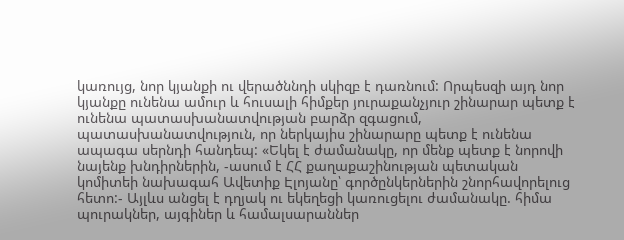կառույց, նոր կյանքի ու վերածննդի սկիզբ է դառնում: Որպեսզի այդ նոր կյանքը ունենա ամուր և հուսալի հիմքեր յուրաքանչյուր շինարար պետք է ունենա պատասխանատվության բարձր զգացում, պատասխանատվություն, որ ներկայիս շինարարը պետք է ունենա ապագա սերնդի հանդեպ: «Եկել է ժամանակը, որ մենք պետք է նորովի նայենք խնդիրներին, -ասում է ՀՀ քաղաքաշինության պետական կոմիտեի նախագահ Ավետիք Էլոյանը՝ գործընկերներին շնորհավորելուց հետո:- Այլևս անցել է դղյակ ու եկեղեցի կառուցելու ժամանակը. հիմա պուրակներ, այգիներ և համալսարաններ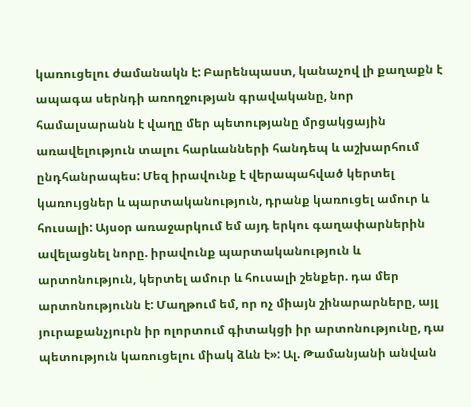կառուցելու ժամանակն է: Բարենպաստ, կանաչով լի քաղաքն է ապագա սերնդի առողջության գրավականը, նոր համալսարանն է վաղը մեր պետությանը մրցակցային առավելություն տալու հարևանների հանդեպ և աշխարհում ընդհանրապես: Մեզ իրավունք է վերապահված կերտել կառույցներ և պարտականություն, դրանք կառուցել ամուր և հուսալի: Այսօր առաջարկում եմ այդ երկու գաղափարներին ավելացնել նորը. իրավունք պարտականություն և արտոնություն, կերտել ամուր և հուսալի շենքեր. դա մեր արտոնությունն է: Մաղթում եմ, որ ոչ միայն շինարարները, այլ յուրաքանչյուրն իր ոլորտում գիտակցի իր արտոնությունը, դա պետություն կառուցելու միակ ձևն է»: Ալ. Թամանյանի անվան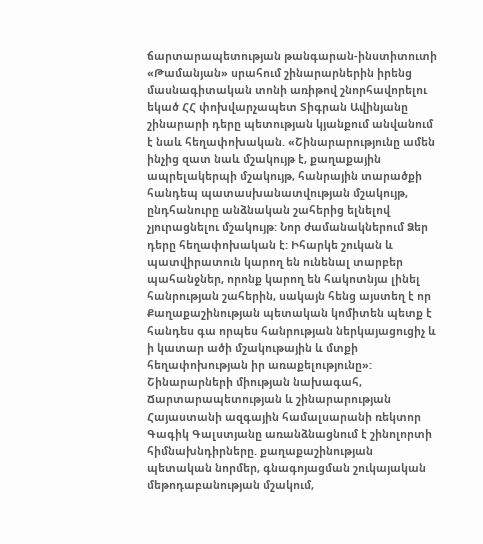ճարտարապետության թանգարան-ինստիտուտի «Թամանյան» սրահում շինարարներին իրենց մասնագիտական տոնի առիթով շնորհավորելու եկած ՀՀ փոխվարչապետ Տիգրան Ավինյանը շինարարի դերը պետության կյանքում անվանում է նաև հեղափոխական. «Շինարարությունը ամեն ինչից զատ նաև մշակույթ է, քաղաքային ապրելակերպի մշակույթ, հանրային տարածքի հանդեպ պատասխանատվության մշակույթ, ընդհանուրը անձնական շահերից ելնելով չյուրացնելու մշակույթ: Նոր ժամանակներում Ձեր դերը հեղափոխական է: Իհարկե շուկան և պատվիրատուն կարող են ունենալ տարբեր պահանջներ, որոնք կարող են հակոտնյա լինել հանրության շահերին, սակայն հենց այստեղ է որ Քաղաքաշինության պետական կոմիտեն պետք է հանդես գա որպես հանրության ներկայացուցիչ և ի կատար ածի մշակութային և մտքի հեղափոխության իր առաքելությունը»: Շինարարների միության նախագահ, Ճարտարապետության և շինարարության Հայաստանի ազգային համալսարանի ռեկտոր Գագիկ Գալստյանը առանձնացնում է շինոլորտի հիմնախնդիրները. քաղաքաշինության պետական նորմեր, գնագոյացման շուկայական մեթոդաբանության մշակում,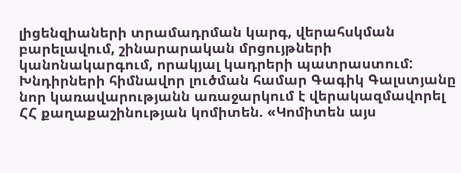լիցենզիաների տրամադրման կարգ, վերահսկման բարելավում, շինարարական մրցույթների կանոնակարգում, որակյալ կադրերի պատրաստում: Խնդիրների հիմնավոր լուծման համար Գագիկ Գալստյանը նոր կառավարությանն առաջարկում է վերակազմավորել ՀՀ քաղաքաշինության կոմիտեն. «Կոմիտեն այս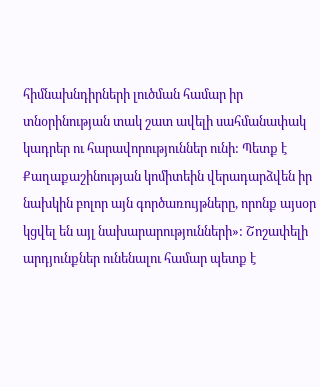հիմնախնդիրների լուծման համար իր տնօրինության տակ շատ ավելի սահմանափակ կադրեր ու հարավորություններ ունի: Պետք է Քաղաքաշինության կոմիտեին վերադարձվեն իր նախկին բոլոր այն գործառույթները, որոնք այսօր կցվել են այլ նախարարությունների»: Շոշափելի արդյունքներ ունենալու համար պետք է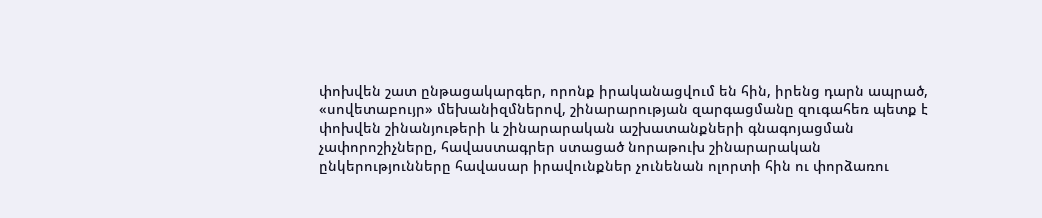փոխվեն շատ ընթացակարգեր, որոնք իրականացվում են հին, իրենց դարն ապրած, «սովետաբույր» մեխանիզմներով, շինարարության զարգացմանը զուգահեռ պետք է փոխվեն շինանյութերի և շինարարական աշխատանքների գնագոյացման չափորոշիչները, հավաստագրեր ստացած նորաթուխ շինարարական ընկերությունները հավասար իրավունքներ չունենան ոլորտի հին ու փորձառու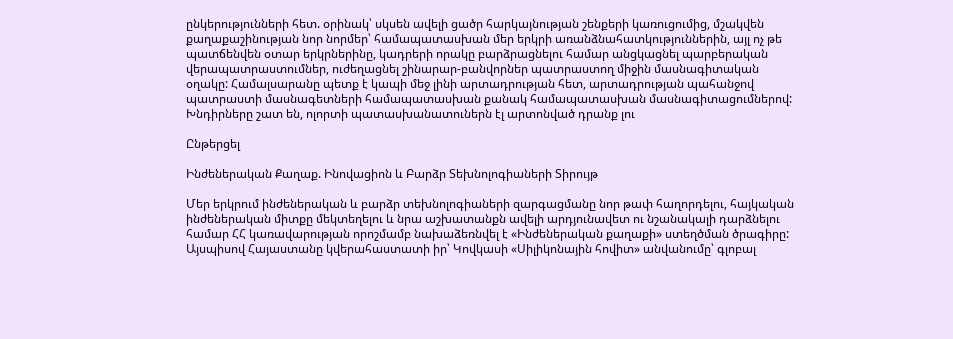ընկերությունների հետ. օրինակ՝ սկսեն ավելի ցածր հարկայնության շենքերի կառուցումից, մշակվեն քաղաքաշինության նոր նորմեր՝ համապատասխան մեր երկրի առանձնահատկություններին, այլ ոչ թե պատճենվեն օտար երկրներինը, կադրերի որակը բարձրացնելու համար անցկացնել պարբերական վերապատրաստումներ, ուժեղացնել շինարար-բանվորներ պատրաստող միջին մասնագիտական օղակը: Համալսարանը պետք է կապի մեջ լինի արտադրության հետ, արտադրության պահանջով պատրաստի մասնագետների համապատասխան քանակ համապատասխան մասնագիտացումներով: Խնդիրները շատ են, ոլորտի պատասխանատուներն էլ արտոնված դրանք լու

Ընթերցել

Ինժեներական Քաղաք. Ինովացիոն և Բարձր Տեխնոլոգիաների Տիրույթ

Մեր երկրում ինժեներական և բարձր տեխնոլոգիաների զարգացմանը նոր թափ հաղորդելու, հայկական ինժեներական միտքը մեկտեղելու և նրա աշխատանքն ավելի արդյունավետ ու նշանակալի դարձնելու համար ՀՀ կառավարության որոշմամբ նախաձեռնվել է «Ինժեներական քաղաքի» ստեղծման ծրագիրը: Այսպիսով Հայաստանը կվերահաստատի իր՝ Կովկասի «Սիլիկոնային հովիտ» անվանումը՝ գլոբալ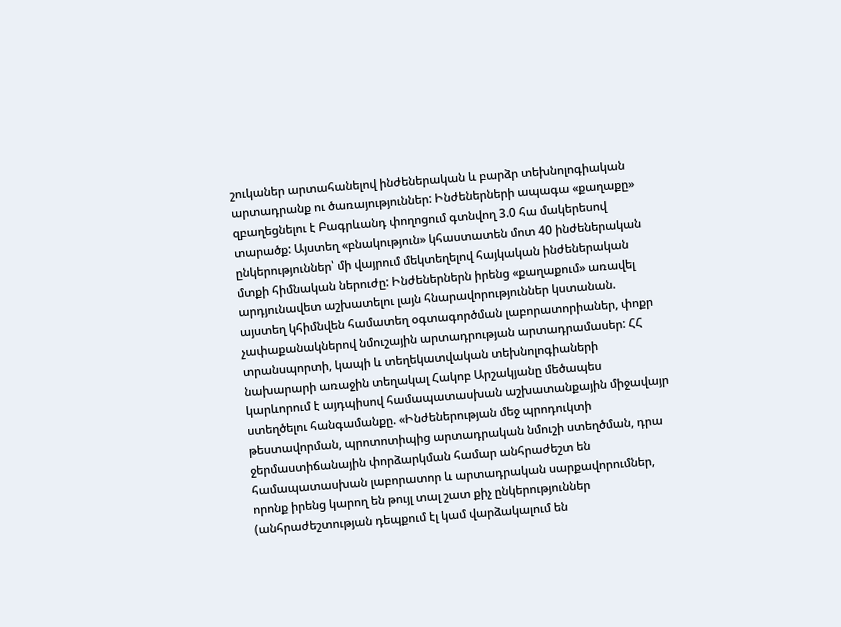շուկաներ արտահանելով ինժեներական և բարձր տեխնոլոգիական արտադրանք ու ծառայություններ: Ինժեներների ապագա «քաղաքը» զբաղեցնելու է Բագրևանդ փողոցում գտնվող 3.0 հա մակերեսով տարածք: Այստեղ «բնակություն» կհաստատեն մոտ 40 ինժեներական ընկերություններ՝ մի վայրում մեկտեղելով հայկական ինժեներական մտքի հիմնական ներուժը: Ինժեներներն իրենց «քաղաքում» առավել արդյունավետ աշխատելու լայն հնարավորություններ կստանան. այստեղ կհիմնվեն համատեղ օգտագործման լաբորատորիաներ, փոքր չափաքանակներով նմուշային արտադրության արտադրամասեր: ՀՀ տրանսպորտի, կապի և տեղեկատվական տեխնոլոգիաների նախարարի առաջին տեղակալ Հակոբ Արշակյանը մեծապես կարևորում է այդպիսով համապատասխան աշխատանքային միջավայր ստեղծելու հանգամանքը. «Ինժեներության մեջ պրոդուկտի թեստավորման, պրոտոտիպից արտադրական նմուշի ստեղծման, դրա ջերմաստիճանային փորձարկման համար անհրաժեշտ են համապատասխան լաբորատոր և արտադրական սարքավորումներ, որոնք իրենց կարող են թույլ տալ շատ քիչ ընկերություններ (անհրաժեշտության դեպքում էլ կամ վարձակալում են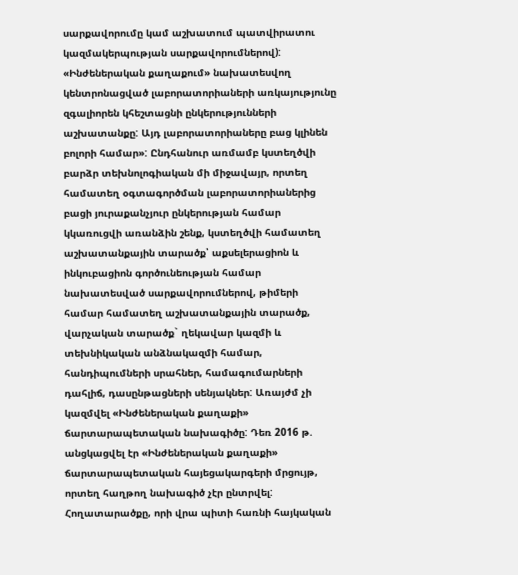սարքավորումը կամ աշխատում պատվիրատու կազմակերպության սարքավորումներով): «Ինժեներական քաղաքում» նախատեսվող կենտրոնացված լաբորատորիաների առկայությունը զգալիորեն կհեշտացնի ընկերությունների աշխատանքը: Այդ լաբորատորիաները բաց կլինեն բոլորի համար»: Ընդհանուր առմամբ կստեղծվի բարձր տեխնոլոգիական մի միջավայր, որտեղ համատեղ օգտագործման լաբորատորիաներից բացի յուրաքանչյուր ընկերության համար կկառուցվի առանձին շենք, կստեղծվի համատեղ աշխատանքային տարածք՝ աքսելերացիոն և ինկուբացիոն գործունեության համար նախատեսված սարքավորումներով, թիմերի համար համատեղ աշխատանքային տարածք, վարչական տարածք` ղեկավար կազմի և տեխնիկական անձնակազմի համար, հանդիպումների սրահներ, համագումարների դահլիճ, դասընթացների սենյակներ: Առայժմ չի կազմվել «Ինժեներական քաղաքի» ճարտարապետական նախագիծը: Դեռ 2016 թ. անցկացվել էր «Ինժեներական քաղաքի» ճարտարապետական հայեցակարգերի մրցույթ, որտեղ հաղթող նախագիծ չէր ընտրվել: Հողատարածքը, որի վրա պիտի հառնի հայկական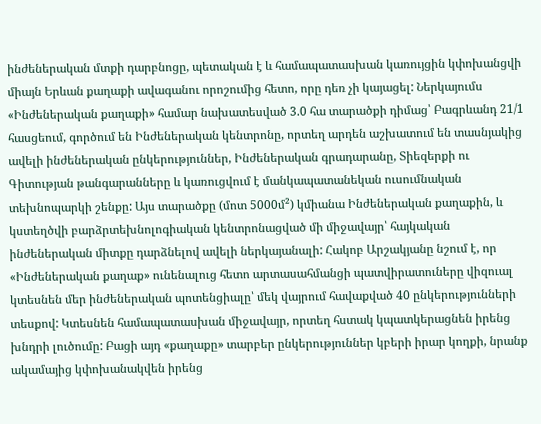ինժեներական մտքի դարբնոցը, պետական է և համապատասխան կառույցին կփոխանցվի միայն Երևան քաղաքի ավագանու որոշումից հետո, որը դեռ չի կայացել: Ներկայումս «Ինժեներական քաղաքի» համար նախատեսված 3.0 հա տարածքի դիմաց՝ Բագրևանդ 21/1 հասցեում, գործում են Ինժեներական կենտրոնը, որտեղ արդեն աշխատում են տասնյակից ավելի ինժեներական ընկերություններ, Ինժեներական գրադարանը, Տիեզերքի ու Գիտության թանգարանները և կառուցվում է մանկապատանեկան ուսումնական տեխնոպարկի շենքը: Այս տարածքը (մոտ 5000մ²) կմիանա Ինժեներական քաղաքին, և կստեղծվի բարձրտեխնոլոգիական կենտրոնացված մի միջավայր՝ հայկական ինժեներական միտքը դարձնելով ավելի ներկայանալի: Հակոբ Արշակյանը նշում է, որ «Ինժեներական քաղաք» ունենալուց հետո արտասահմանցի պատվիրատուները վիզուալ կտեսնեն մեր ինժեներական պոտենցիալը՝ մեկ վայրում հավաքված 40 ընկերությունների տեսքով: Կտեսնեն համապատասխան միջավայր, որտեղ հստակ կպատկերացնեն իրենց խնդրի լուծումը: Բացի այդ «քաղաքը» տարբեր ընկերություններ կբերի իրար կողքի, նրանք ակամայից կփոխանակվեն իրենց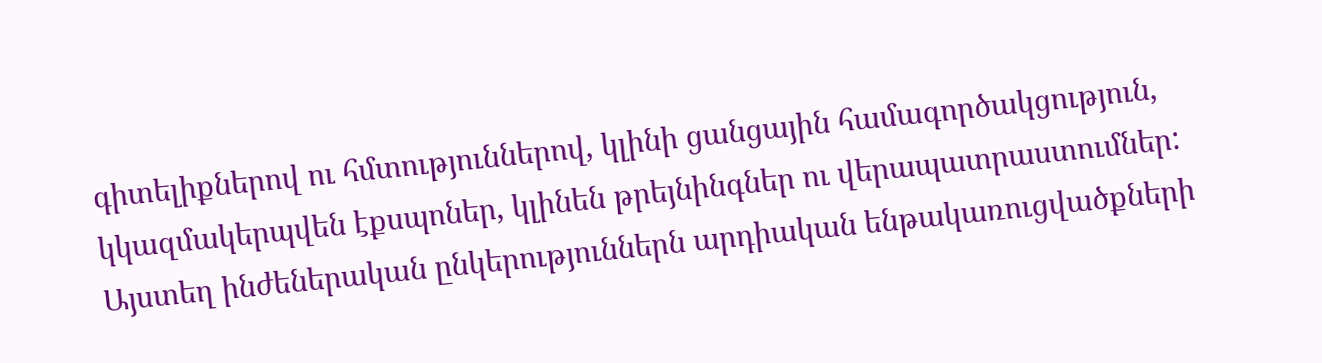գիտելիքներով ու հմտություններով, կլինի ցանցային համագործակցություն, կկազմակերպվեն էքսպոներ, կլինեն թրեյնինգներ ու վերապատրաստումներ: Այստեղ ինժեներական ընկերություններն արդիական ենթակառուցվածքների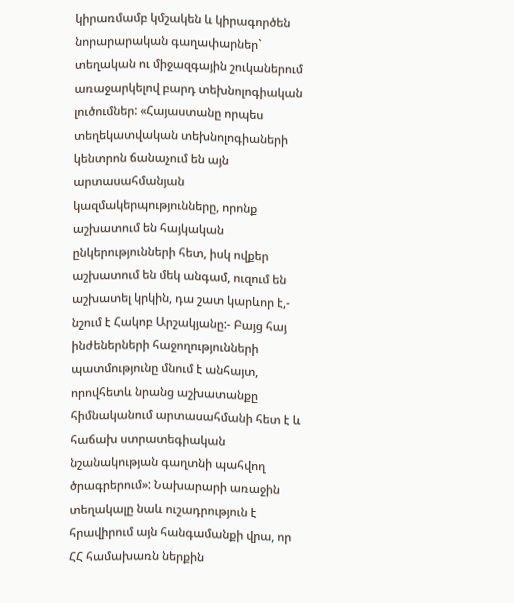կիրառմամբ կմշակեն և կիրագործեն նորարարական գաղափարներ` տեղական ու միջազգային շուկաներում առաջարկելով բարդ տեխնոլոգիական լուծումներ: «Հայաստանը որպես տեղեկատվական տեխնոլոգիաների կենտրոն ճանաչում են այն արտասահմանյան կազմակերպությունները, որոնք աշխատում են հայկական ընկերությունների հետ, իսկ ովքեր աշխատում են մեկ անգամ, ուզում են աշխատել կրկին, դա շատ կարևոր է,- նշում է Հակոբ Արշակյանը:- Բայց հայ ինժեներների հաջողությունների պատմությունը մնում է անհայտ, որովհետև նրանց աշխատանքը հիմնականում արտասահմանի հետ է և հաճախ ստրատեգիական նշանակության գաղտնի պահվող ծրագրերում»: Նախարարի առաջին տեղակալը նաև ուշադրություն է հրավիրում այն հանգամանքի վրա, որ ՀՀ համախառն ներքին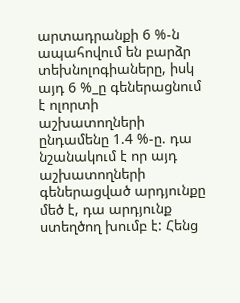արտադրանքի 6 %-ն ապահովում են բարձր տեխնոլոգիաները, իսկ այդ 6 %_ը գեներացնում է ոլորտի աշխատողների ընդամենը 1.4 %-ը. դա նշանակում է որ այդ աշխատողների գեներացված արդյունքը մեծ է, դա արդյունք ստեղծող խումբ է: Հենց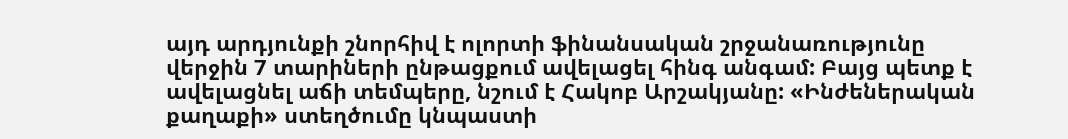այդ արդյունքի շնորհիվ է ոլորտի ֆինանսական շրջանառությունը վերջին 7 տարիների ընթացքում ավելացել հինգ անգամ: Բայց պետք է ավելացնել աճի տեմպերը, նշում է Հակոբ Արշակյանը: «Ինժեներական քաղաքի» ստեղծումը կնպաստի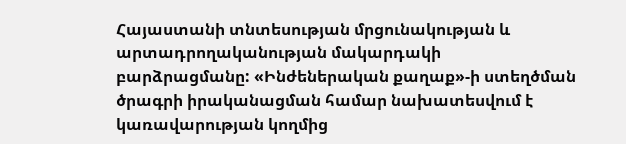Հայաստանի տնտեսության մրցունակության և արտադրողականության մակարդակի բարձրացմանը: «Ինժեներական քաղաք»-ի ստեղծման ծրագրի իրականացման համար նախատեսվում է կառավարության կողմից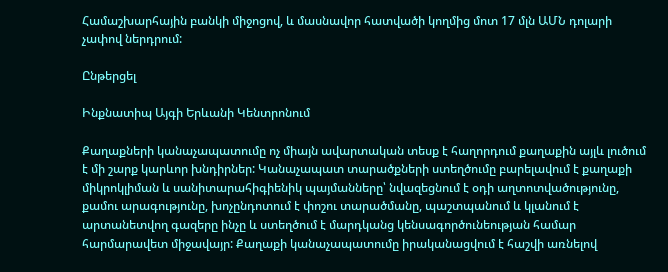Համաշխարհային բանկի միջոցով, և մասնավոր հատվածի կողմից մոտ 17 մլն ԱՄՆ դոլարի չափով ներդրում:

Ընթերցել

Ինքնատիպ Այգի Երևանի Կենտրոնում

Քաղաքների կանաչապատումը ոչ միայն ավարտական տեսք է հաղորդում քաղաքին այլև լուծում է մի շարք կարևոր խնդիրներ: Կանաչապատ տարածքների ստեղծումը բարելավում է քաղաքի միկրոկլիման և սանիտարահիգիենիկ պայմանները՝ նվազեցնում է օդի աղտոտվածությունը, քամու արագությունը, խոչընդոտում է փոշու տարածմանը, պաշտպանում և կլանում է արտանետվող գազերը ինչը և ստեղծում է մարդկանց կենսագործունեության համար հարմարավետ միջավայր: Քաղաքի կանաչապատումը իրականացվում է հաշվի առնելով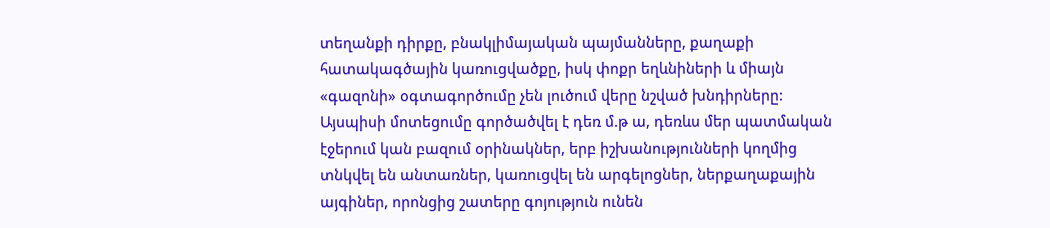տեղանքի դիրքը, բնակլիմայական պայմանները, քաղաքի հատակագծային կառուցվածքը, իսկ փոքր եղևնիների և միայն «գազոնի» օգտագործումը չեն լուծում վերը նշված խնդիրները: Այսպիսի մոտեցումը գործածվել է դեռ մ.թ ա, դեռևս մեր պատմական էջերում կան բազում օրինակներ, երբ իշխանությունների կողմից տնկվել են անտառներ, կառուցվել են արգելոցներ, ներքաղաքային այգիներ, որոնցից շատերը գոյություն ունեն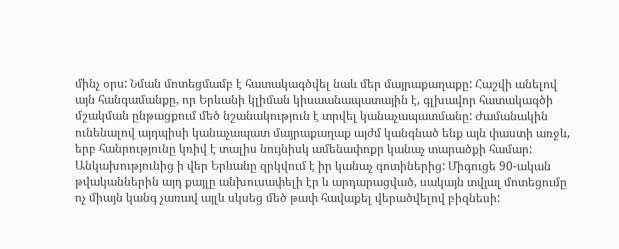մինչ օրս: Նման մոտեցմամբ է հատակագծվել նաև մեր մայրաքաղաքը: Հաշվի անելով այն հանգամանքը, որ Երևանի կլիման կիսաանապատային է, գլխավոր հատակագծի մշակման ընթացքում մեծ նշանակություն է տրվել կանաչապատմանը: Ժամանակին ունենալով այդպիսի կանաչապատ մայրաքաղաք այժմ կանգնած ենք այն փաստի առջև, երբ հանրությունը կռիվ է տալիս նույնիսկ ամենափոքր կանաչ տարածքի համար: Անկախությունից ի վեր Երևանը զրկվում է իր կանաչ գոտիներից: Միգուցե 90-ական թվականներին այդ քայլը անխուսափելի էր և արդարացված, սակայն տվյալ մոտեցումը ոչ միայն կանգ չառավ այլև սկսեց մեծ թափ հավաքել վերածվելով բիզնեսի: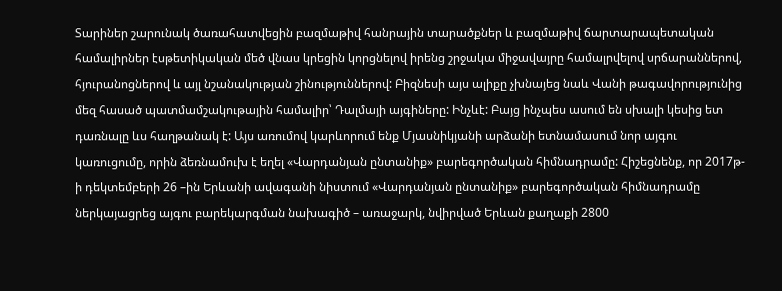Տարիներ շարունակ ծառահատվեցին բազմաթիվ հանրային տարածքներ և բազմաթիվ ճարտարապետական համալիրներ էսթետիկական մեծ վնաս կրեցին կորցնելով իրենց շրջակա միջավայրը համալրվելով սրճարաններով, հյուրանոցներով և այլ նշանակության շինություններով: Բիզնեսի այս ալիքը չխնայեց նաև Վանի թագավորությունից մեզ հասած պատմամշակութային համալիր՝ Դալմայի այգիները: Ինչևէ: Բայց ինչպես ասում են սխալի կեսից ետ դառնալը ևս հաղթանակ է: Այս առումով կարևորում ենք Մյասնիկյանի արձանի ետնամասում նոր այգու կառուցումը, որին ձեռնամուխ է եղել «Վարդանյան ընտանիք» բարեգործական հիմնադրամը: Հիշեցնենք, որ 2017թ-ի դեկտեմբերի 26 –ին Երևանի ավագանի նիստում «Վարդանյան ընտանիք» բարեգործական հիմնադրամը ներկայացրեց այգու բարեկարգման նախագիծ – առաջարկ, նվիրված Երևան քաղաքի 2800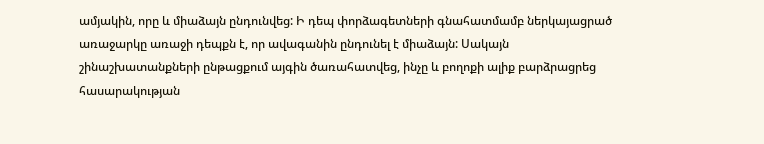ամյակին, որը և միաձայն ընդունվեց: Ի դեպ փորձագետների գնահատմամբ ներկայացրած առաջարկը առաջի դեպքն է, որ ավագանին ընդունել է միաձայն: Սակայն շինաշխատանքների ընթացքում այգին ծառահատվեց, ինչը և բողոքի ալիք բարձրացրեց հասարակության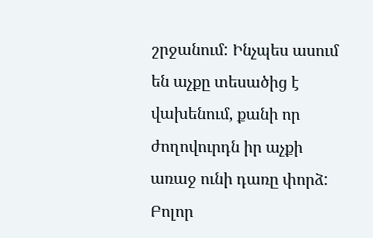շրջանում: Ինչպես ասում են աչքը տեսածից է վախենում, քանի որ ժողովուրդն իր աչքի առաջ ունի դառը փորձ: Բոլոր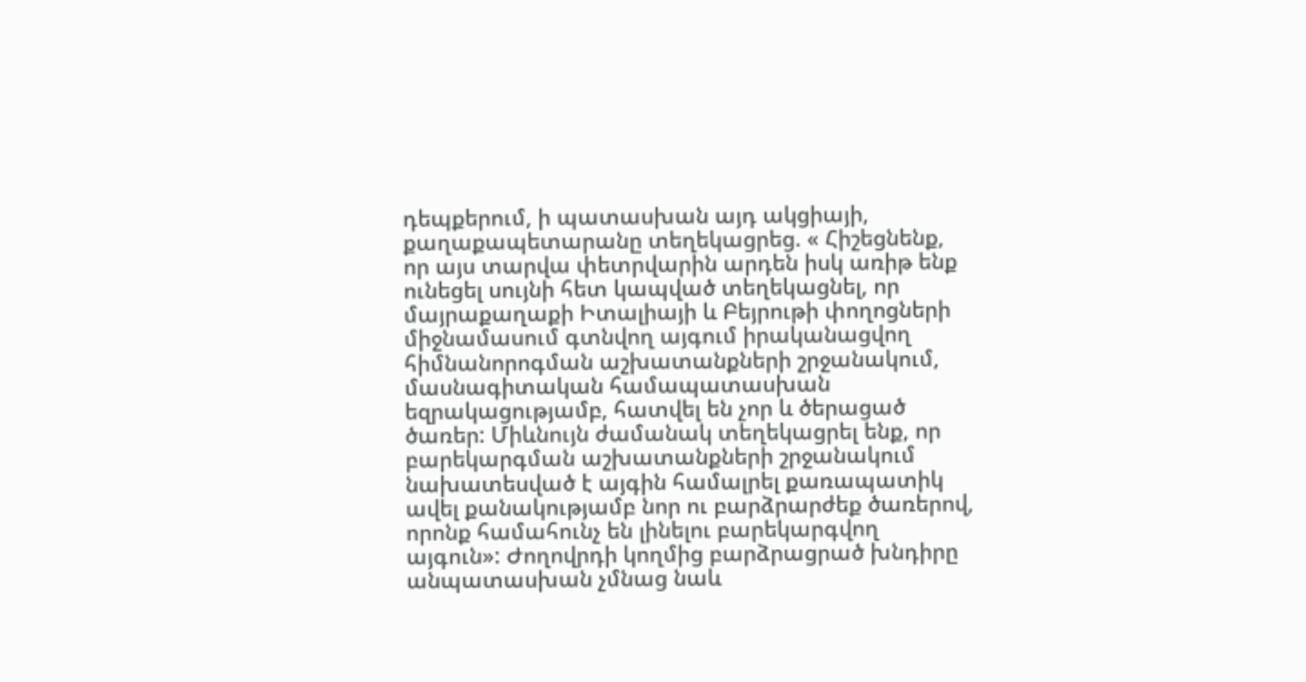դեպքերում, ի պատասխան այդ ակցիայի, քաղաքապետարանը տեղեկացրեց. « Հիշեցնենք, որ այս տարվա փետրվարին արդեն իսկ առիթ ենք ունեցել սույնի հետ կապված տեղեկացնել, որ մայրաքաղաքի Իտալիայի և Բեյրութի փողոցների միջնամասում գտնվող այգում իրականացվող հիմնանորոգման աշխատանքների շրջանակում, մասնագիտական համապատասխան եզրակացությամբ, հատվել են չոր և ծերացած ծառեր: Միևնույն ժամանակ տեղեկացրել ենք, որ բարեկարգման աշխատանքների շրջանակում նախատեսված է այգին համալրել քառապատիկ ավել քանակությամբ նոր ու բարձրարժեք ծառերով, որոնք համահունչ են լինելու բարեկարգվող այգուն»: Ժողովրդի կողմից բարձրացրած խնդիրը անպատասխան չմնաց նաև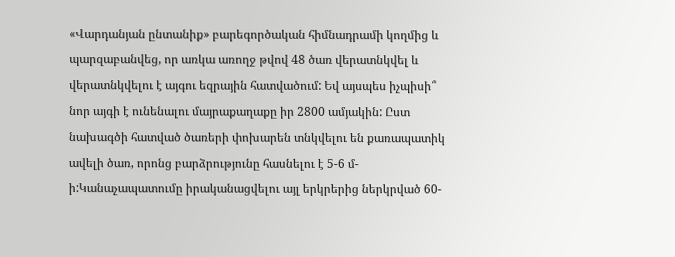«Վարդանյան ընտանիք» բարեգործական հիմնադրամի կողմից և պարզաբանվեց, որ առկա առողջ թվով 48 ծառ վերատնկվել և վերատնկվելու է այգու եզրային հատվածում: Եվ այսպես իչպիսի՞ նոր այգի է ունենալու մայրաքաղաքը իր 2800 ամյակին: Ըստ նախագծի հատված ծառերի փոխարեն տնկվելու են քառապատիկ ավելի ծառ, որոնց բարձրությունը հասնելու է 5-6 մ-ի:Կանաչապատումը իրականացվելու այլ երկրերից ներկրված 60-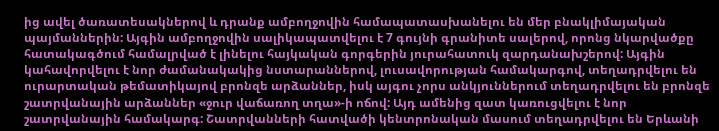ից ավել ծառատեսակներով և դրանք ամբողջովին համապատասխանելու են մեր բնակլիմայական պայմաններին: Այգին ամբողջովին սալիկապատվելու է 7 գույնի գրանիտե սալերով, որոնց նկարվածքը հատակագծում համալրված է լինելու հայկական գորգերին յուրահատուկ զարդանախշերով: Այգին կահավորվելու է նոր ժամանակակից նստարաններով, լուսավորության համակարգով, տեղադրվելու են ուրարտական թեմատիկայով բրոնզե արձաններ, իսկ այգու չորս անկյուններում տեղադրվելու են բրոնզե շատրվանային արձաններ «ջուր վաճառող տղա»-ի ոճով: Այդ ամենից զատ կառուցվելու է նոր շատրվանային համակարգ: Շատրվանների հատվածի կենտրոնական մասում տեղադրվելու են Երևանի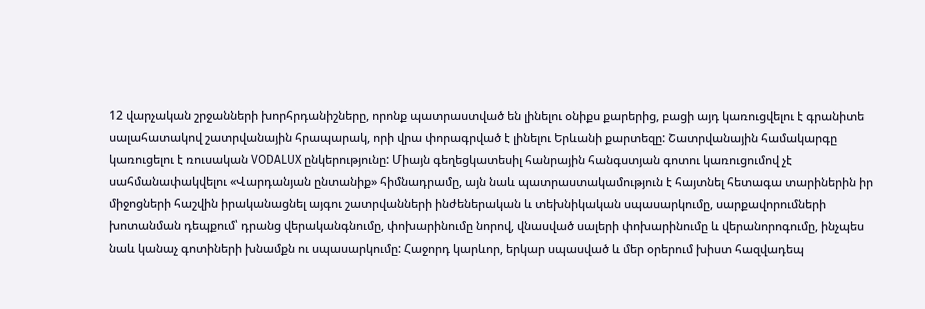12 վարչական շրջանների խորհրդանիշները, որոնք պատրաստված են լինելու օնիքս քարերից, բացի այդ կառուցվելու է գրանիտե սալահատակով շատրվանային հրապարակ, որի վրա փորագրված է լինելու Երևանի քարտեզը: Շատրվանային համակարգը կառուցելու է ռուսական VODALUX ընկերությունը: Միայն գեղեցկատեսիլ հանրային հանգստյան գոտու կառուցումով չէ սահմանափակվելու «Վարդանյան ընտանիք» հիմնադրամը, այն նաև պատրաստակամություն է հայտնել հետագա տարիներին իր միջոցների հաշվին իրականացնել այգու շատրվանների ինժեներական և տեխնիկական սպասարկումը, սարքավորումների խոտանման դեպքում՝ դրանց վերականգնումը, փոխարինումը նորով, վնասված սալերի փոխարինումը և վերանորոգումը, ինչպես նաև կանաչ գոտիների խնամքն ու սպասարկումը: Հաջորդ կարևոր, երկար սպասված և մեր օրերում խիստ հազվադեպ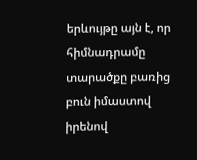երևույթը այն է, որ հիմնադրամը տարածքը բառից բուն իմաստով իրենով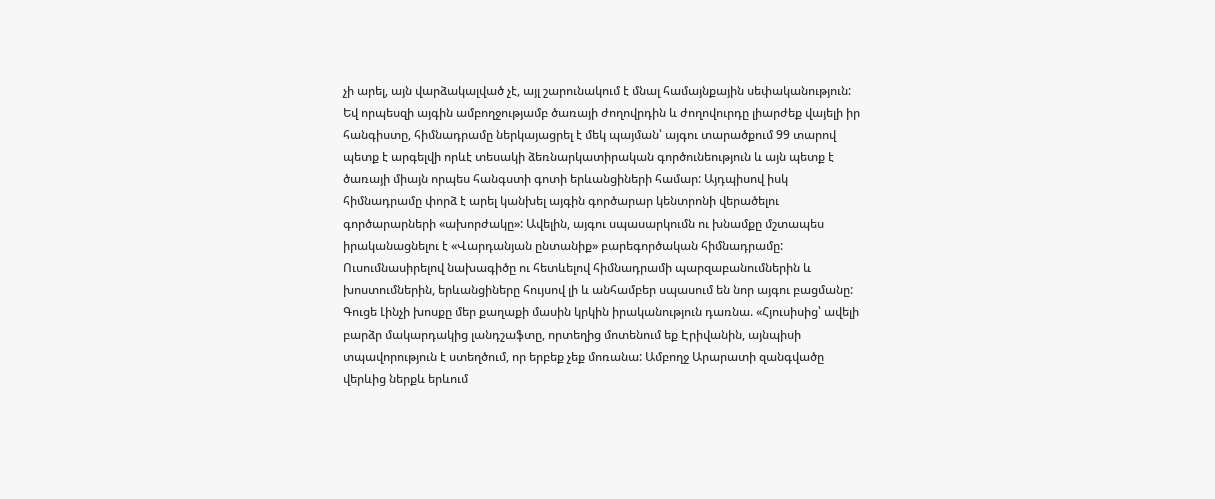չի արել, այն վարձակալված չէ, այլ շարունակում է մնալ համայնքային սեփականություն: Եվ որպեսզի այգին ամբողջությամբ ծառայի ժողովրդին և ժողովուրդը լիարժեք վայելի իր հանգիստը, հիմնադրամը ներկայացրել է մեկ պայման՝ այգու տարածքում 99 տարով պետք է արգելվի որևէ տեսակի ձեռնարկատիրական գործունեություն և այն պետք է ծառայի միայն որպես հանգստի գոտի երևանցիների համար: Այդպիսով իսկ հիմնադրամը փորձ է արել կանխել այգին գործարար կենտրոնի վերածելու գործարարների «ախորժակը»: Ավելին, այգու սպասարկումն ու խնամքը մշտապես իրականացնելու է «Վարդանյան ընտանիք» բարեգործական հիմնադրամը: Ուսումնասիրելով նախագիծը ու հետևելով հիմնադրամի պարզաբանումներին և խոստումներին, երևանցիները հույսով լի և անհամբեր սպասում են նոր այգու բացմանը: Գուցե Լինչի խոսքը մեր քաղաքի մասին կրկին իրականություն դառնա. «Հյուսիսից՝ ավելի բարձր մակարդակից լանդշաֆտը, որտեղից մոտենում եք Էրիվանին, այնպիսի տպավորություն է ստեղծում, որ երբեք չեք մոռանա: Ամբողջ Արարատի զանգվածը վերևից ներքև երևում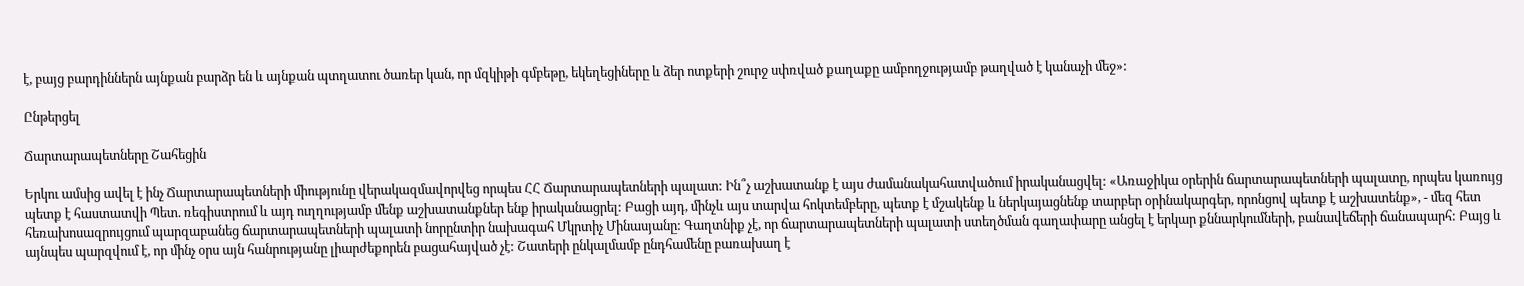է, բայց բարդիններն այնքան բարձր են և այնքան պտղատու ծառեր կան, որ մզկիթի գմբեթը, եկեղեցիները և ձեր ոտքերի շուրջ սփռված քաղաքը ամբողջությամբ թաղված է կանաչի մեջ»:

Ընթերցել

Ճարտարապետները Շահեցին

Երկու ամսից ավել է ինչ Ճարտարապետների միությունը վերակազմավորվեց որպես ՀՀ Ճարտարապետների պալատ: Ին՞չ աշխատանք է այս ժամանակահատվածում իրականացվել: «Առաջիկա օրերին ճարտարապետների պալատը, որպես կառույց պետք է հաստատվի Պետ. ռեգիստրում և այդ ուղղությամբ մենք աշխատանքներ ենք իրականացրել: Բացի այդ, մինչև այս տարվա հոկտեմբերը, պետք է մշակենք և ներկայացնենք տարբեր օրինակարգեր, որոնցով պետք է աշխատենք», - մեզ հետ հեռախոսազրույցում պարզաբանեց ճարտարապետների պալատի նորընտիր նախագահ Մկրտիչ Մինասյանը: Գաղտնիք չէ, որ ճարտարապետների պալատի ստեղծման գաղափարը անցել է երկար քննարկումների, բանավեճերի ճանապարհ: Բայց և այնպես պարզվում է, որ մինչ օրս այն հանրությանը լիարժեքորեն բացահայված չէ: Շատերի ընկալմամբ ընդհամենը բառախաղ է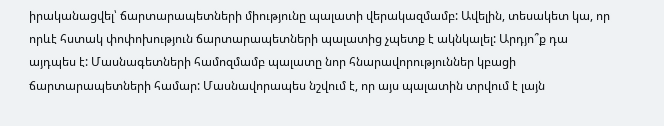իրականացվել՝ ճարտարապետների միությունը պալատի վերակազմամբ: Ավելին, տեսակետ կա, որ որևէ հստակ փոփոխություն ճարտարապետների պալատից չպետք է ակնկալել: Արդյո՞ք դա այդպես է: Մասնագետների համոզմամբ պալատը նոր հնարավորություններ կբացի ճարտարապետների համար: Մասնավորապես նշվում է, որ այս պալատին տրվում է լայն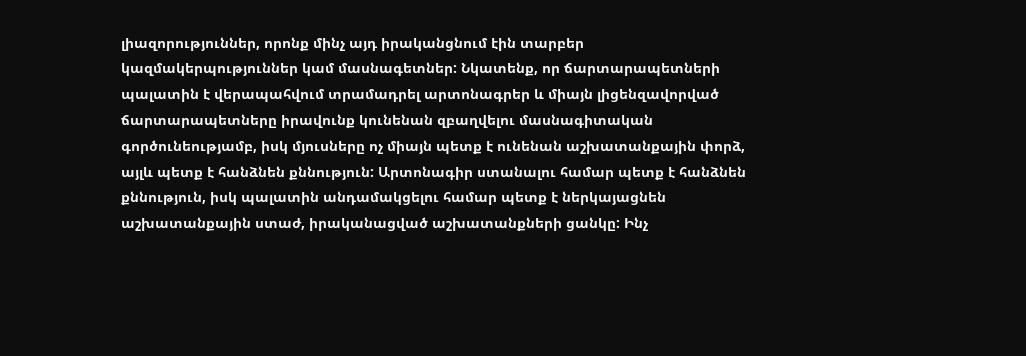լիազորություններ, որոնք մինչ այդ իրականցնում էին տարբեր կազմակերպություններ կամ մասնագետներ: Նկատենք, որ ճարտարապետների պալատին է վերապահվում տրամադրել արտոնագրեր և միայն լիցենզավորված ճարտարապետները իրավունք կունենան զբաղվելու մասնագիտական գործունեությամբ, իսկ մյուսները ոչ միայն պետք է ունենան աշխատանքային փորձ, այլև պետք է հանձնեն քննություն: Արտոնագիր ստանալու համար պետք է հանձնեն քննություն, իսկ պալատին անդամակցելու համար պետք է ներկայացնեն աշխատանքային ստաժ, իրականացված աշխատանքների ցանկը: Ինչ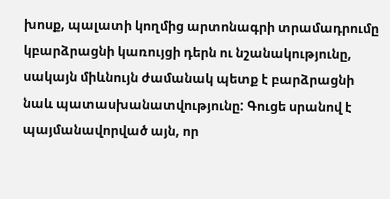խոսք, պալատի կողմից արտոնագրի տրամադրումը կբարձրացնի կառույցի դերն ու նշանակությունը, սակայն միևնույն ժամանակ պետք է բարձրացնի նաև պատասխանատվությունը: Գուցե սրանով է պայմանավորված այն, որ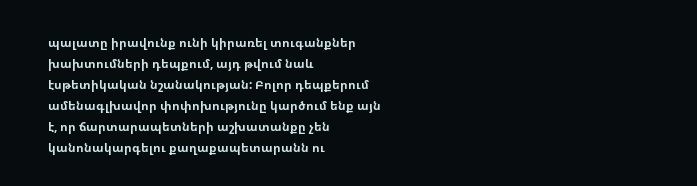պալատը իրավունք ունի կիրառել տուգանքներ խախտումների դեպքում, այդ թվում նաև էսթետիկական նշանակության: Բոլոր դեպքերում ամենագլխավոր փոփոխությունը կարծում ենք այն է, որ ճարտարապետների աշխատանքը չեն կանոնակարգելու քաղաքապետարանն ու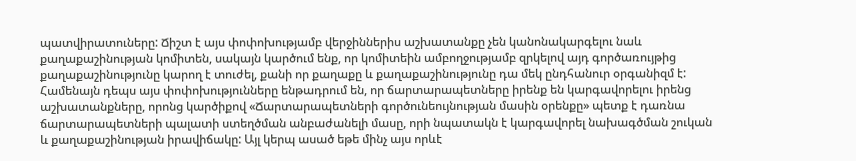պատվիրատուները: Ճիշտ է այս փոփոխությամբ վերջիններիս աշխատանքը չեն կանոնակարգելու նաև քաղաքաշինության կոմիտեն, սակայն կարծում ենք, որ կոմիտեին ամբողջությամբ զրկելով այդ գործառույթից քաղաքաշինությունը կարող է տուժել, քանի որ քաղաքը և քաղաքաշինությունը դա մեկ ընդհանուր օրգանիզմ է: Համենայն դեպս այս փոփոխությունները ենթադրում են, որ ճարտարապետները իրենք են կարգավորելու իրենց աշխատանքները, որոնց կարծիքով «Ճարտարապետների գործունեույնության մասին օրենքը» պետք է դառնա ճարտարապետների պալատի ստեղծման անբաժանելի մասը, որի նպատակն է կարգավորել նախագծման շուկան և քաղաքաշինության իրավիճակը: Այլ կերպ ասած եթե մինչ այս որևէ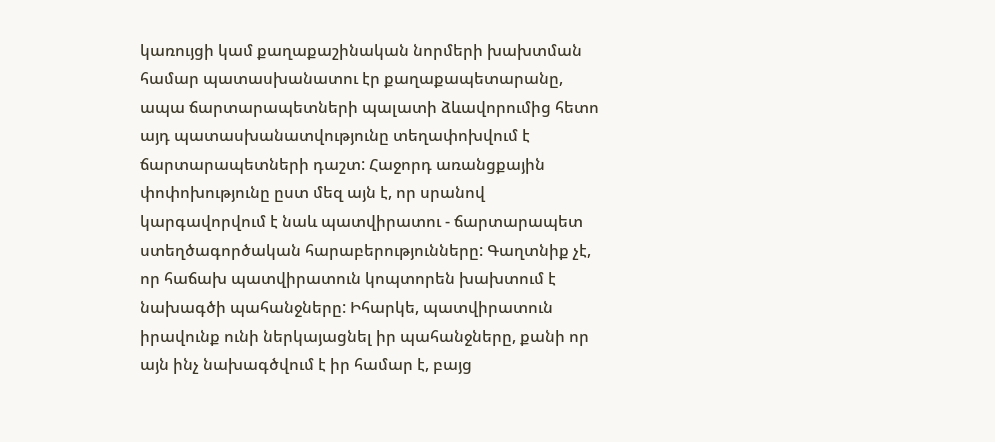կառույցի կամ քաղաքաշինական նորմերի խախտման համար պատասխանատու էր քաղաքապետարանը, ապա ճարտարապետների պալատի ձևավորումից հետո այդ պատասխանատվությունը տեղափոխվում է ճարտարապետների դաշտ: Հաջորդ առանցքային փոփոխությունը ըստ մեզ այն է, որ սրանով կարգավորվում է նաև պատվիրատու - ճարտարապետ ստեղծագործական հարաբերությունները: Գաղտնիք չէ, որ հաճախ պատվիրատուն կոպտորեն խախտում է նախագծի պահանջները: Իհարկե, պատվիրատուն իրավունք ունի ներկայացնել իր պահանջները, քանի որ այն ինչ նախագծվում է իր համար է, բայց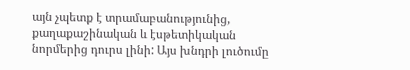այն չպետք է տրամաբանությունից, քաղաքաշինական և էսթետիկական նորմերից դուրս լինի: Այս խնդրի լուծումը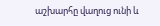աշխարհը վաղուց ունի և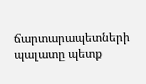ճարտարապետների պալատը պետք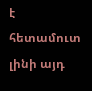է հետամուտ լինի այդ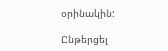օրինակին:

Ընթերցել